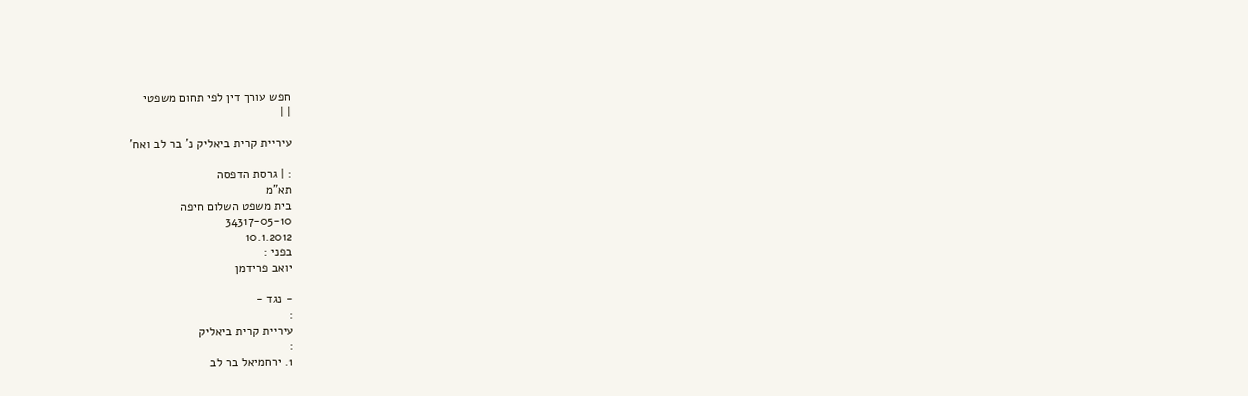חפש עורך דין לפי תחום משפטי
| |

עיריית קרית ביאליק נ' בר לב ואח'

: | גרסת הדפסה
תא"מ
בית משפט השלום חיפה
34317-05-10
10.1.2012
בפני :
יואב פרידמן

- נגד -
:
עיריית קרית ביאליק
:
1. ירחמיאל בר לב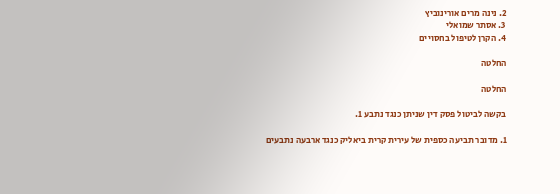2. נינה מרים אורינוביץ
3. אסתר שמואלי
4. הקרן לטיפול בחסויים

החלטה

החלטה

בקשה לביטול פסק דין שניתן כנגד נתבע 1.

1. מדובר תביעה כספית של עירית קרית ביאליק כנגד ארבעה נתבעים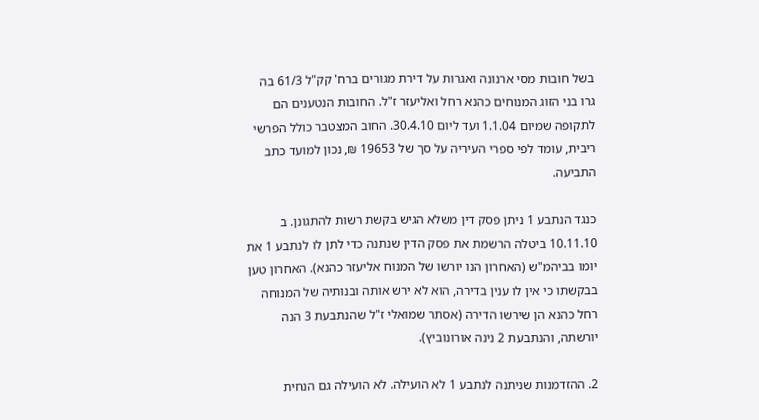בשל חובות מסי ארנונה ואגרות על דירת מגורים ברח' קק"ל 61/3 בה גרו בני הזוג המנוחים כהנא רחל ואליעזר ז"ל. החובות הנטענים הם לתקופה שמיום 1.1.04 ועד ליום 30.4.10. החוב המצטבר כולל הפרשי ריבית, עומד לפי ספרי העיריה על סך של 19653 ₪, נכון למועד כתב התביעה.

כנגד הנתבע 1 ניתן פסק דין משלא הגיש בקשת רשות להתגונן. ב 10.11.10 ביטלה הרשמת את פסק הדין שנתנה כדי לתן לו לנתבע 1 את יומו בביהמ"ש (האחרון הנו יורשו של המנוח אליעזר כהנא). האחרון טען בבקשתו כי אין לו ענין בדירה, הוא לא ירש אותה ובנותיה של המנוחה רחל כהנא הן שירשו הדירה (אסתר שמואלי ז"ל שהנתבעת 3 הנה יורשתה, והנתבעת 2 נינה אורונוביץ).

2. ההזדמנות שניתנה לנתבע 1 לא הועילה. לא הועילה גם הנחית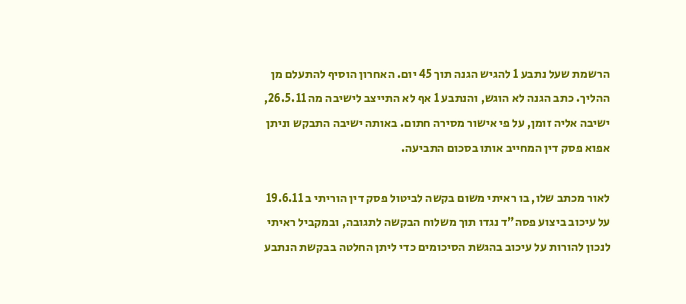הרשמת שעל נתבע 1 להגיש הגנה תוך 45 יום. האחרון הוסיף להתעלם מן ההליך. כתב הגנה לא הוגש, והנתבע 1 אף לא התייצב לישיבה מה 26.5.11, ישיבה אליה זומן, על פי אישור מסירה חתום. באותה ישיבה התבקש וניתן אפוא פסק דין המחייב אותו בסכום התביעה.

לאור מכתב שלו, בו ראיתי משום בקשה לביטול פסק דין הוריתי ב 19.6.11 על עיכוב ביצוע פסה"ד נגדו תוך משלוח הבקשה לתגובה, ובמקביל ראיתי לנכון להורות על עיכוב בהגשת הסיכומים כדי ליתן החלטה בבקשת הנתבע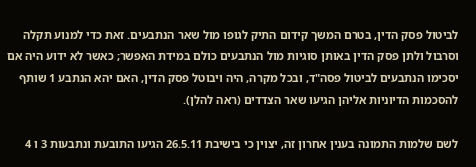לביטול פסק הדין, בטרם המשך קידום התיק לגופו מול שאר הנתבעים. זאת כדי למנוע תקלה וסרבול ולתן פסק הדין באותן סוגיות מול הנתבעים כולם במידת האפשר; כאשר לא ידוע היה אם יסכימו הנתבעים לביטול פסה"ד, ובכל מקרה, היה ויבוטל פסק הדין, האם יהא הנתבע 1 שותף להסכמות הדיוניות אליהן הגיעו שאר הצדדים (ראה להלן).

לשם שלמות התמונה בענין אחרון זה, יצוין כי בישיבת 26.5.11 הגיעו התובעת ונתבעות 3 ו 4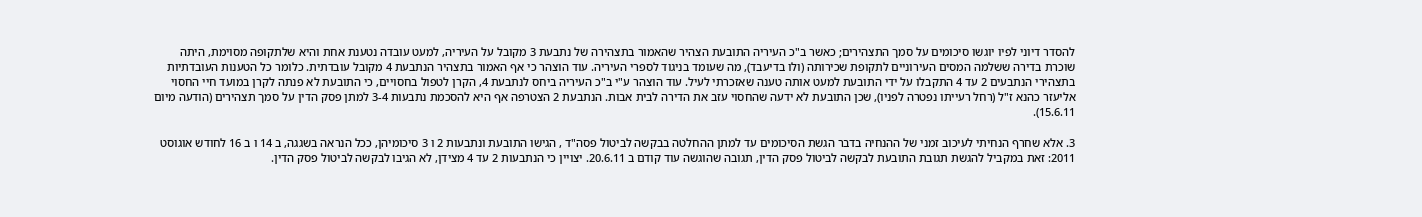להסדר דיוני לפיו יוגשו סיכומים על סמך התצהירים; כאשר ב"כ העיריה התובעת הצהיר שהאמור בתצהירה של נתבעת 3 מקובל על העיריה, למעט עובדה נטענת אחת והיא שלתקופה מסוימת, היתה שוכרת בדירה ששלמה המסים העירוניים לתקופת שכירותה (ולו בדיעבד), מה שעומד בניגוד לספרי העיריה. עוד הוצהר כי אף האמור בתצהיר הנתבעת 4 מקובל עובדתית. כלומר כל הטענות העובדתיות בתצהירי הנתבעים 2 עד 4 התקבלו על ידי התובעת למעט אותה טענה שאזכרתי לעיל. עוד הוצהר ע"י ב"כ העיריה ביחס לנתבעת 4, הקרן לטפול בחסויים, כי התובעת לא פנתה לקרן במועד חיי החסוי אליעזר כהנא ז"ל (רחל רעייתו נפטרה לפניו), שכן התובעת לא ידעה שהחסוי עזב את הדירה לבית אבות. הנתבעת 2 הצטרפה אף היא להסכמת נתבעות 3-4 למתן פסק הדין על סמך תצהירים (הודעה מיום 15.6.11).

3. אלא שחרף הנחיתי לעיכוב זמני של ההנחיה בדבר הגשת הסיכומים עד למתן ההחלטה בבקשה לביטול פסה"ד , הגישו התובעת ונתבעות 2 ו 3 סיכומיהן, ככל הנראה בשגגה, ב 14 ו ב 16 לחודש אוגוסט 2011: זאת במקביל להגשת תגובת התובעת לבקשה לביטול פסק הדין, תגובה שהוגשה עוד קודם ב 20.6.11. יצויין כי הנתבעות 2 עד 4 מצידן, לא הגיבו לבקשה לביטול פסק הדין.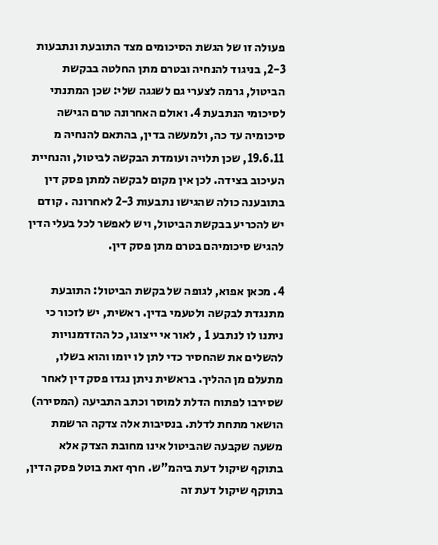פעולה זו של הגשת הסיכומים מצד התובעת ונתבעות 2-3, בניגוד להנחיה ובטרם מתן החלטה בבקשת הביטול, גרמה לצערי גם לשגגה שלי: שכן המתנתי לסיכומי הנתבעת 4. ואולם האחרונה טרם הגישה סיכומיה עד כה, ולמעשה בדין, בהתאם להנחיה מ 19.6.11, שכן תלויה ועומדת הבקשה לביטול, והנחיית העיכוב בצידה. לכן אין מקום לבקשה למתן פסק דין בתובענה כולה שהגישו נתבעות 2-3 לאחרונה . קודם יש להכריע בבקשת הביטול, ויש לאפשר לכל בעלי הדין להגיש סיכומיהם בטרם מתן פסק דין.

4. מכאן אפוא, לגופה של בקשת הביטול: התובעת מתנגדת לבקשה ולטעמי בדין. ראשית, יש לזכור כי ניתנו לו לנתבע 1 , לאור אי ייצוגו, כל ההזדמנויות להשלים את שהחסיר כדי לתן לו יומו והוא בשלו, מתעלם מן ההליך. בראשית ניתן נגדו פסק דין לאחר שסירבו לפתוח הדלת למוסר וכתב התביעה (המסירה) הושאר מתחת לדלת. בנסיבות אלה צדקה הרשמת משעה שקבעה שהביטול אינו מחובת הצדק אלא בתוקף שיקול דעת ביהמ"ש. חרף זאת בוטל פסק הדין, בתוקף שיקול דעת זה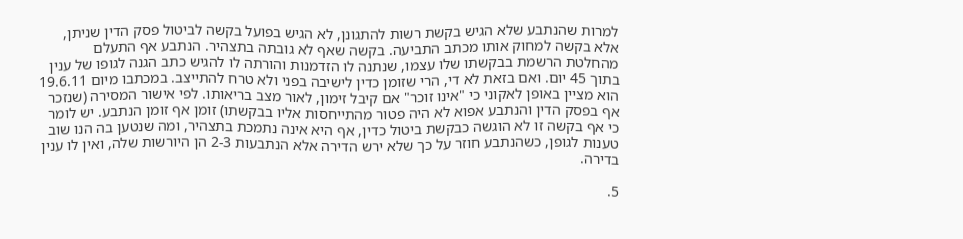למרות שהנתבע שלא הגיש בקשת רשות להתגונן, לא הגיש בפועל בקשה לביטול פסק הדין שניתן, אלא בקשה למחוק אותו מכתב התביעה. בקשה שאף לא גובתה בתצהיר. הנתבע אף התעלם מהחלטת הרשמת בבקשתו שלו עצמו, שנתנה לו הזדמנות והורתה לו להגיש כתב הגנה לגופו של ענין בתוך 45 יום. ואם בזאת לא די, הרי שזומן כדין לישיבה בפני ולא טרח להתייצב. במכתבו מיום 19.6.11 הוא מציין באופן לאקוני כי "אינו זוכר" אם קיבל זימון, לאור מצב בריאותו. לפי אישור המסירה (שנזכר אף בפסק הדין והנתבע אפוא לא היה פטור מהתייחסות אליו בבקשתו) זומן אף זומן הנתבע. יש לומר כי אף בקשה זו לא הוגשה כבקשת ביטול כדין, אף היא אינה נתמכת בתצהיר, ומה שנטען בה הנו שוב טענות לגופן, כשהנתבע חוזר על כך שלא ירש הדירה אלא הנתבעות 2-3 הן היורשות שלה, ואין לו ענין בדירה.

5.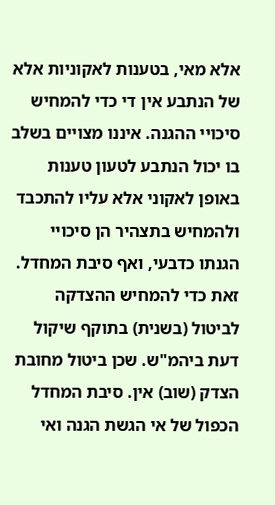אלא מאי, בטענות לאקוניות אלא של הנתבע אין די כדי להמחיש סיכויי ההגנה. איננו מצויים בשלב בו יכול הנתבע לטעון טענות באופן לאקוני אלא עליו להתכבד ולהמחיש בתצהיר הן סיכויי הגנתו כדבעי, ואף סיבת המחדל. זאת כדי להמחיש ההצדקה לביטול (בשנית) בתוקף שיקול דעת ביהמ"ש. שכן ביטול מחובת הצדק (שוב) אין. סיבת המחדל הכפול של אי הגשת הגנה ואי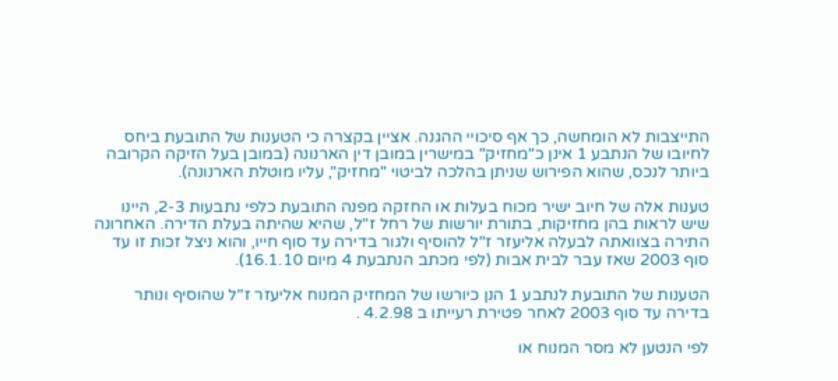התייצבות לא הומחשה, כך אף סיכויי ההגנה. אציין בקצרה כי הטענות של התובעת ביחס לחיובו של הנתבע 1 אינן כ"מחזיק" במישרין במובן דין הארנונה (במובן בעל הזיקה הקרובה ביותר לנכס, שהוא הפירוש שניתן בהלכה לביטוי "מחזיק", עליו מוטלת הארנונה).

טענות אלה של חיוב ישיר מכוח בעלות או החזקה מפנה התובעת כלפי נתבעות 2-3, היינו שיש לראות בהן מחזיקות, בתורת יורשות של רחל ז"ל, שהיא שהיתה בעלת הדירה. האחרונה התירה בצוואתה לבעלה אליעזר ז"ל להוסיף ולגור בדירה עד סוף חייו, והוא ניצל זכות זו עד סוף 2003 שאז עבר לבית אבות (לפי מכתב הנתבעת 4 מיום 16.1.10).

הטענות של התובעת לנתבע 1 הנן כיורשו של המחזיק המנוח אליעזר ז"ל שהוסיף ונותר בדירה עד סוף 2003 לאחר פטירת רעייתו ב 4.2.98 .

לפי הנטען לא מסר המנוח או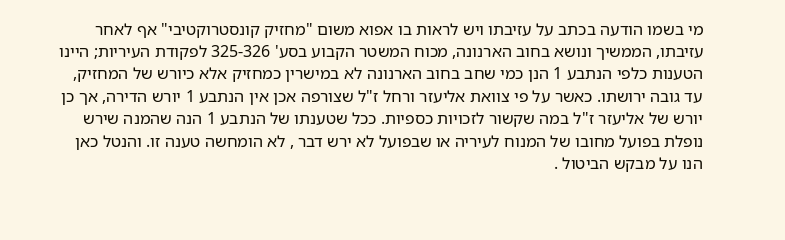מי בשמו הודעה בכתב על עזיבתו ויש לראות בו אפוא משום "מחזיק קונסטרוקטיבי" אף לאחר עזיבתו, הממשיך ונושא בחוב הארנונה, מכוח המשטר הקבוע בסע' 325-326 לפקודת העיריות; היינו הטענות כלפי הנתבע 1 הנן כמי שחב בחוב הארנונה לא במישרין כמחזיק אלא כיורש של המחזיק, עד גובה ירושתו. כאשר על פי צוואת אליעזר ורחל ז"ל שצורפה אכן אין הנתבע 1 יורש הדירה, אך כן יורש של אליעזר ז"ל במה שקשור לזכויות כספיות. ככל שטענתו של הנתבע 1 הנה שהמנה שירש נופלת בפועל מחובו של המנוח לעיריה או שבפועל לא ירש דבר , לא הומחשה טענה זו. והנטל כאן הנו על מבקש הביטול .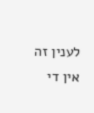לענין זה אין די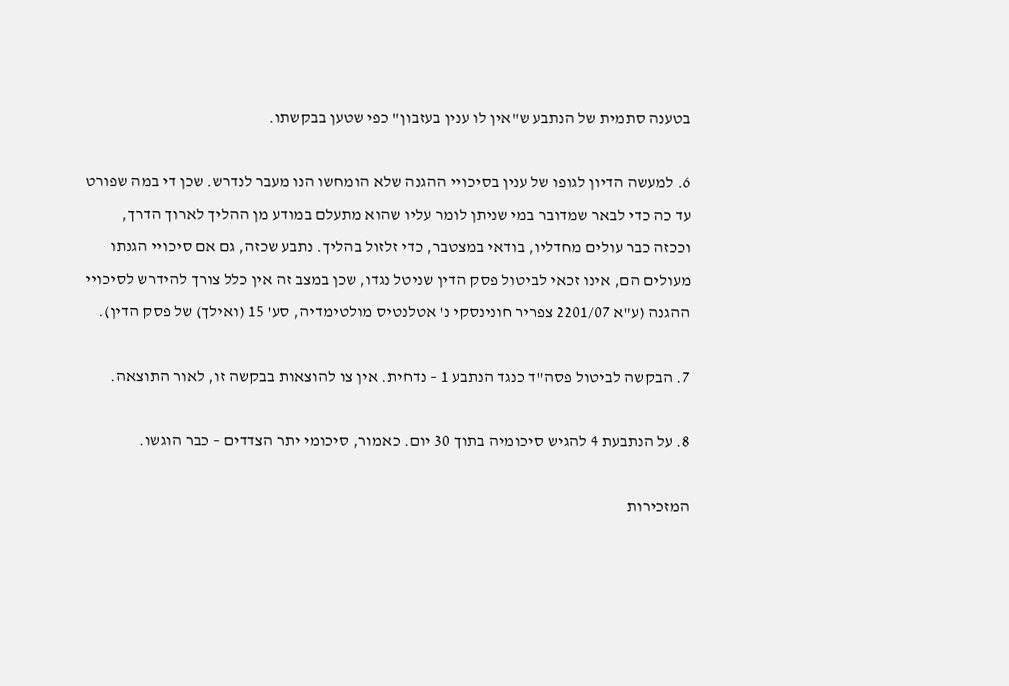בטענה סתמית של הנתבע ש"אין לו ענין בעזבון" כפי שטען בבקשתו.

6. למעשה הדיון לגופו של ענין בסיכויי ההגנה שלא הומחשו הנו מעבר לנדרש. שכן די במה שפורט עד כה כדי לבאר שמדובר במי שניתן לומר עליו שהוא מתעלם במודע מן ההליך לארוך הדרך, וככזה כבר עולים מחדליו, בודאי במצטבר, כדי זלזול בהליך. נתבע שכזה, גם אם סיכויי הגנתו מעולים הם, אינו זכאי לביטול פסק הדין שניטל נגדו, שכן במצב זה אין כלל צורך להידרש לסיכויי ההגנה (ע"א 2201/07 צפריר חונינסקי נ' אטלנטיס מולטימדיה, סע' 15 (ואילך) של פסק הדין).

7. הבקשה לביטול פסה"ד כנגד הנתבע 1 – נדחית. אין צו להוצאות בבקשה זו, לאור התוצאה.

8. על הנתבעת 4 להגיש סיכומיה בתוך 30 יום. כאמור, סיכומי יתר הצדדים – כבר הוגשו.

המזכירות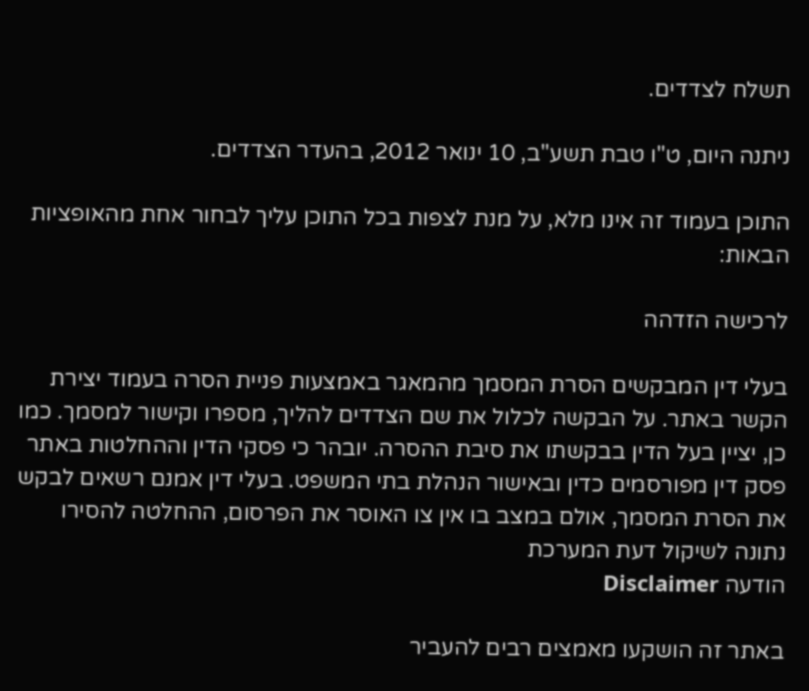תשלח לצדדים.

ניתנה היום, ט"ו טבת תשע"ב, 10 ינואר 2012, בהעדר הצדדים.

התוכן בעמוד זה אינו מלא, על מנת לצפות בכל התוכן עליך לבחור אחת מהאופציות הבאות:

לרכישה הזדהה

בעלי דין המבקשים הסרת המסמך מהמאגר באמצעות פניית הסרה בעמוד יצירת הקשר באתר. על הבקשה לכלול את שם הצדדים להליך, מספרו וקישור למסמך. כמו כן, יציין בעל הדין בבקשתו את סיבת ההסרה. יובהר כי פסקי הדין וההחלטות באתר פסק דין מפורסמים כדין ובאישור הנהלת בתי המשפט. בעלי דין אמנם רשאים לבקש את הסרת המסמך, אולם במצב בו אין צו האוסר את הפרסום, ההחלטה להסירו נתונה לשיקול דעת המערכת
הודעה Disclaimer

באתר זה הושקעו מאמצים רבים להעביר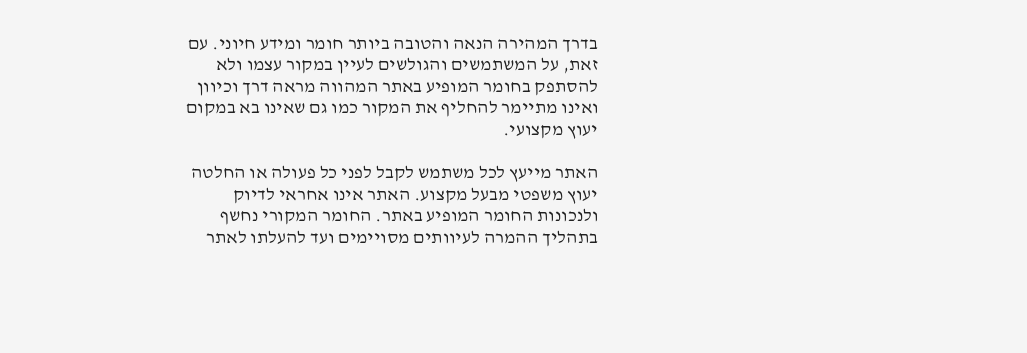בדרך המהירה הנאה והטובה ביותר חומר ומידע חיוני. עם זאת, על המשתמשים והגולשים לעיין במקור עצמו ולא להסתפק בחומר המופיע באתר המהווה מראה דרך וכיוון ואינו מתיימר להחליף את המקור כמו גם שאינו בא במקום יעוץ מקצועי.

האתר מייעץ לכל משתמש לקבל לפני כל פעולה או החלטה יעוץ משפטי מבעל מקצוע. האתר אינו אחראי לדיוק ולנכונות החומר המופיע באתר. החומר המקורי נחשף בתהליך ההמרה לעיוותים מסויימים ועד להעלתו לאתר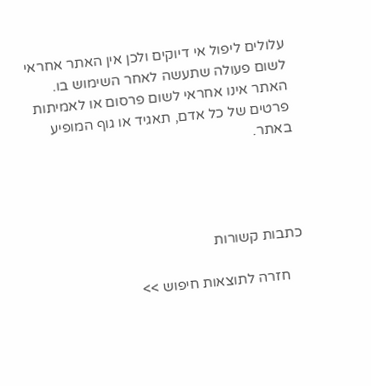עלולים ליפול אי דיוקים ולכן אין האתר אחראי לשום פעולה שתעשה לאחר השימוש בו. האתר אינו אחראי לשום פרסום או לאמיתות פרטים של כל אדם, תאגיד או גוף המופיע באתר.




כתבות קשורות

    חזרה לתוצאות חיפוש >>